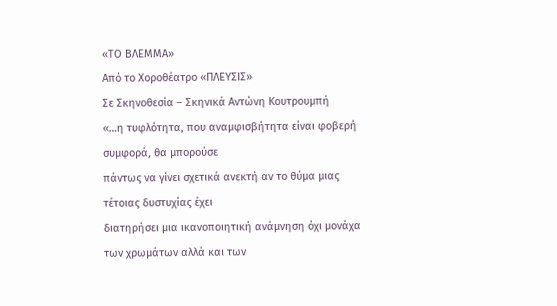«ΤΟ ΒΛΕΜΜΑ»
Από το Χοροθέατρο «ΠΛΕΥΣΙΣ»
Σε Σκηνοθεσία – Σκηνικά Αντώνη Κουτρουμπή
«…η τυφλότητα, που αναμφισβήτητα είναι φοβερή συμφορά, θα μπορούσε
πάντως να γίνει σχετικά ανεκτή αν το θύμα μιας τέτοιας δυστυχίας έχει
διατηρήσει μια ικανοποιητική ανάμνηση όχι μονάχα των χρωμάτων αλλά και των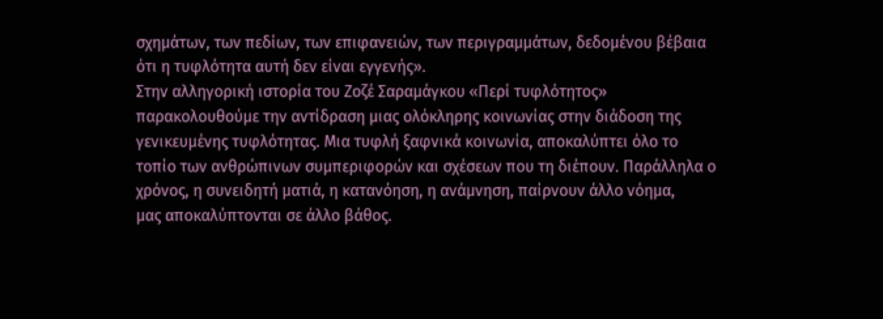σχημάτων, των πεδίων, των επιφανειών, των περιγραμμάτων, δεδομένου βέβαια
ότι η τυφλότητα αυτή δεν είναι εγγενής».
Στην αλληγορική ιστορία του Ζοζέ Σαραμάγκου «Περί τυφλότητος»
παρακολουθούμε την αντίδραση μιας ολόκληρης κοινωνίας στην διάδοση της
γενικευμένης τυφλότητας. Μια τυφλή ξαφνικά κοινωνία, αποκαλύπτει όλο το
τοπίο των ανθρώπινων συμπεριφορών και σχέσεων που τη διέπουν. Παράλληλα ο
χρόνος, η συνειδητή ματιά, η κατανόηση, η ανάμνηση, παίρνουν άλλο νόημα,
μας αποκαλύπτονται σε άλλο βάθος.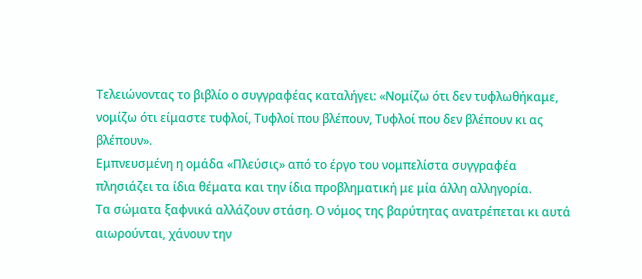Τελειώνοντας το βιβλίο ο συγγραφέας καταλήγει: «Νομίζω ότι δεν τυφλωθήκαμε,
νομίζω ότι είμαστε τυφλοί, Τυφλοί που βλέπουν, Τυφλοί που δεν βλέπουν κι ας
βλέπουν».
Εμπνευσμένη η ομάδα «Πλεύσις» από το έργο του νομπελίστα συγγραφέα
πλησιάζει τα ίδια θέματα και την ίδια προβληματική με μία άλλη αλληγορία.
Τα σώματα ξαφνικά αλλάζουν στάση. Ο νόμος της βαρύτητας ανατρέπεται κι αυτά
αιωρούνται, χάνουν την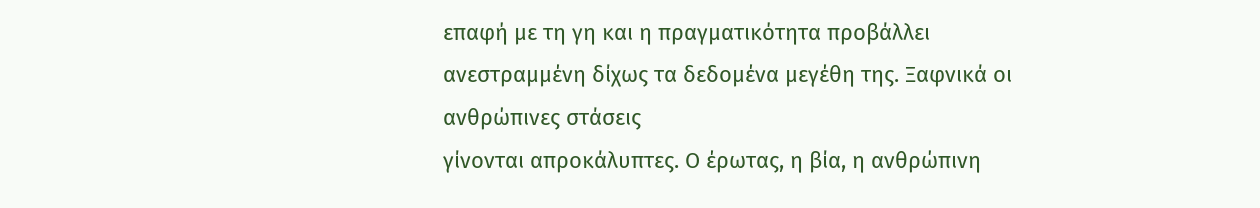επαφή με τη γη και η πραγματικότητα προβάλλει
ανεστραμμένη δίχως τα δεδομένα μεγέθη της. Ξαφνικά οι ανθρώπινες στάσεις
γίνονται απροκάλυπτες. Ο έρωτας, η βία, η ανθρώπινη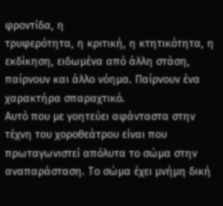φροντίδα, η
τρυφερότητα, η κριτική, η κτητικότητα, η εκδίκηση, ειδωμένα από άλλη στάση,
παίρνουν και άλλο νόημα. Παίρνουν ένα χαρακτήρα σπαραχτικό.
Αυτό που με γοητεύει αφάνταστα στην τέχνη του χοροθεάτρου είναι που
πρωταγωνιστεί απόλυτα το σώμα στην αναπαράσταση. Το σώμα έχει μνήμη δική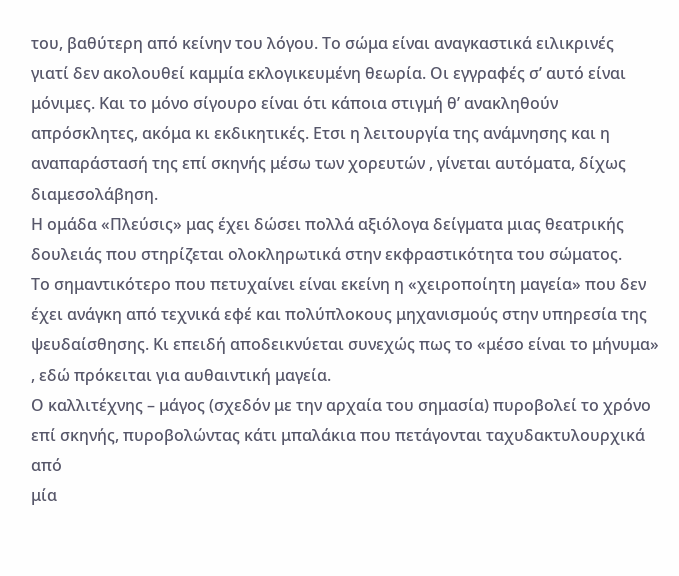του, βαθύτερη από κείνην του λόγου. Το σώμα είναι αναγκαστικά ειλικρινές
γιατί δεν ακολουθεί καμμία εκλογικευμένη θεωρία. Οι εγγραφές σ’ αυτό είναι
μόνιμες. Και το μόνο σίγουρο είναι ότι κάποια στιγμή θ’ ανακληθούν
απρόσκλητες, ακόμα κι εκδικητικές. Ετσι η λειτουργία της ανάμνησης και η
αναπαράστασή της επί σκηνής μέσω των χορευτών , γίνεται αυτόματα, δίχως
διαμεσολάβηση.
Η ομάδα «Πλεύσις» μας έχει δώσει πολλά αξιόλογα δείγματα μιας θεατρικής
δουλειάς που στηρίζεται ολοκληρωτικά στην εκφραστικότητα του σώματος.
Το σημαντικότερο που πετυχαίνει είναι εκείνη η «χειροποίητη μαγεία» που δεν
έχει ανάγκη από τεχνικά εφέ και πολύπλοκους μηχανισμούς στην υπηρεσία της
ψευδαίσθησης. Κι επειδή αποδεικνύεται συνεχώς πως το «μέσο είναι το μήνυμα»
, εδώ πρόκειται για αυθαιντική μαγεία.
Ο καλλιτέχνης – μάγος (σχεδόν με την αρχαία του σημασία) πυροβολεί το χρόνο
επί σκηνής, πυροβολώντας κάτι μπαλάκια που πετάγονται ταχυδακτυλουρχικά από
μία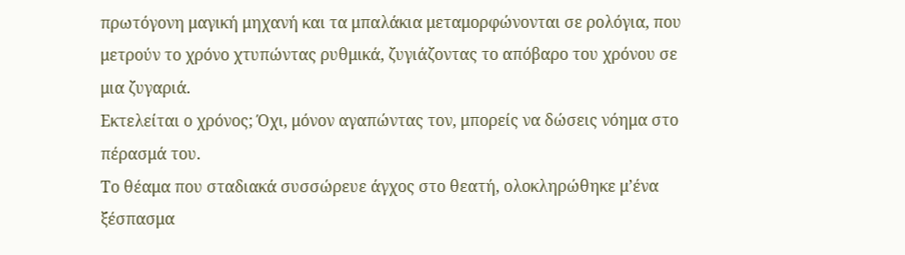πρωτόγονη μαγική μηχανή και τα μπαλάκια μεταμορφώνονται σε ρολόγια, που
μετρούν το χρόνο χτυπώντας ρυθμικά, ζυγιάζοντας το απόβαρο του χρόνου σε
μια ζυγαριά.
Eκτελείται ο χρόνος; Όχι, μόνον αγαπώντας τον, μπορείς να δώσεις νόημα στο
πέρασμά του.
Το θέαμα που σταδιακά συσσώρευε άγχος στο θεατή, ολοκληρώθηκε μ’ένα
ξέσπασμα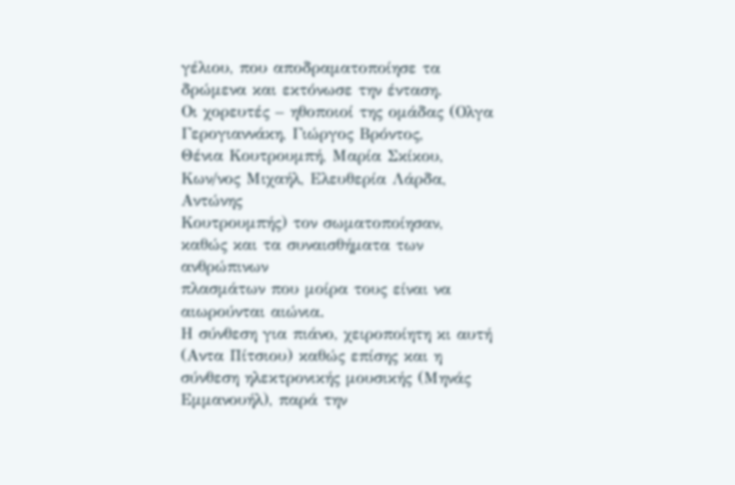γέλιου, που αποδραματοποίησε τα δρώμενα και εκτόνωσε την ένταση.
Οι χορευτές – ηθοποιοί της ομάδας (Ολγα Γερογιαννάκη, Γιώργος Βρόντος,
Θένια Κουτρουμπή, Μαρία Σκίκου, Κων/νος Μιχαήλ, Ελευθερία Λάρδα, Αντώνης
Κουτρουμπής) τον σωματοποίησαν, καθώς και τα συναισθήματα των ανθρώπινων
πλασμάτων που μοίρα τους είναι να αιωρούνται αιώνια.
Η σύνθεση για πιάνο, χειροποίητη κι αυτή (Αντα Πίτσιου) καθώς επίσης και η
σύνθεση ηλεκτρονικής μουσικής (Μηνάς Εμμανουήλ), παρά την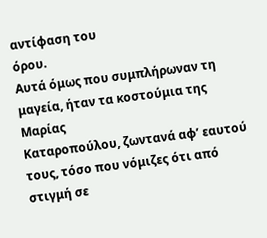αντίφαση του
όρου.
Αυτά όμως που συμπλήρωναν τη μαγεία, ήταν τα κοστούμια της Μαρίας
Καταροπούλου, ζωντανά αφ’ εαυτού τους, τόσο που νόμιζες ότι από στιγμή σε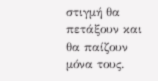στιγμή θα πετάξουν και θα παίζουν μόνα τους.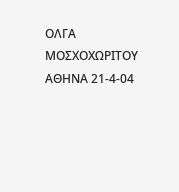ΟΛΓΑ ΜΟΣΧΟΧΩΡΙΤΟΥ
ΑΘΗΝΑ 21-4-04